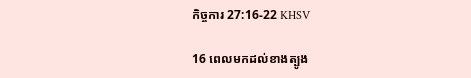កិច្ចការ 27:16-22 KHSV

16 ពេលមកដល់ខាងត្បូង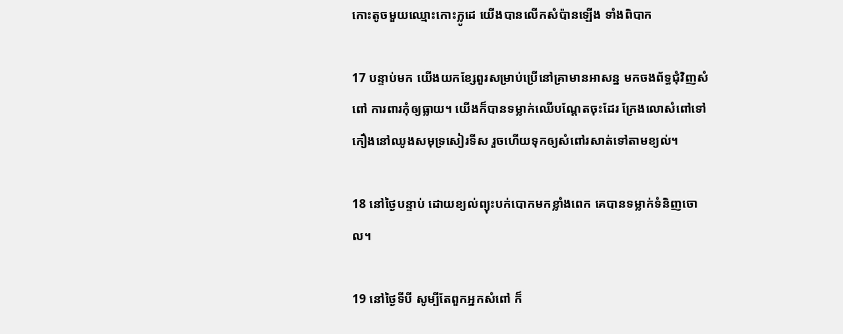កោះតូចមួយឈ្មោះកោះក្លូដេ យើងបានលើកសំប៉ានឡើង ទាំងពិបាក

17 បន្ទាប់មក យើងយកខ្សែ‌ពួរសម្រាប់ប្រើនៅគ្រាមានអាសន្ន មកចងព័ទ្ធជុំ‌វិញសំពៅ ការ‌ពារកុំឲ្យធ្លាយ។ យើងក៏បានទម្លាក់ឈើបណ្ដែតចុះដែរ ក្រែងលោសំពៅទៅកឿងនៅឈូងសមុទ្រសៀរ‌ទីស រួចហើយទុកឲ្យសំពៅរសាត់ទៅតាមខ្យល់។

18 នៅថ្ងៃបន្ទាប់ ដោយខ្យល់ព្យុះបក់បោកមកខ្លាំងពេក គេបានទម្លាក់ទំនិញចោល។

19 នៅថ្ងៃទីបី សូម្បីតែពួកអ្នកសំពៅ ក៏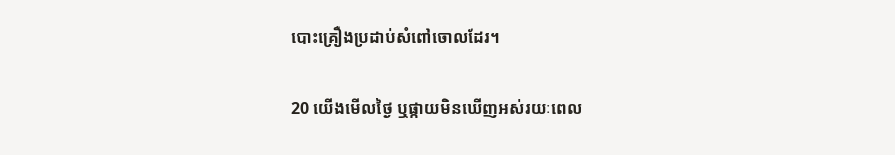បោះគ្រឿងប្រដាប់សំពៅចោលដែរ។

20 យើងមើលថ្ងៃ ឬផ្កាយមិនឃើញអស់រយៈពេល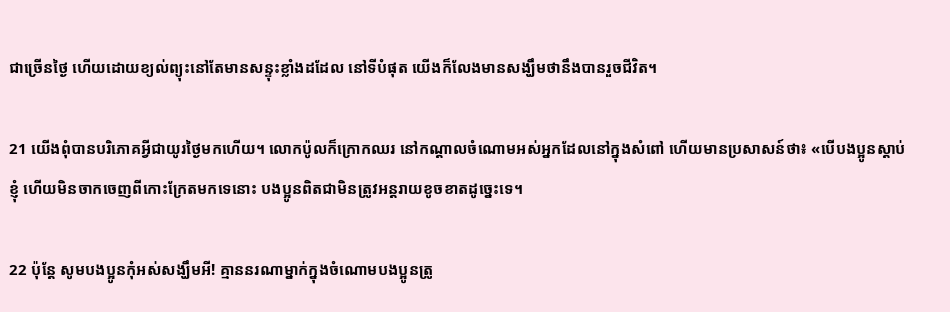ជាច្រើនថ្ងៃ ហើយដោយខ្យល់ព្យុះនៅតែមានសន្ទុះខ្លាំងដដែល នៅទីបំផុត យើងក៏លែងមានសង្ឃឹមថានឹងបានរួចជីវិត។

21 យើងពុំបានបរិភោគអ្វីជាយូរថ្ងៃមកហើយ។ លោកប៉ូលក៏ក្រោកឈរ នៅកណ្ដាលចំណោមអស់អ្នកដែលនៅក្នុងសំពៅ ហើយមានប្រសាសន៍ថា៖ «បើបង‌ប្អូនស្ដាប់ខ្ញុំ ហើយមិនចាកចេញពីកោះក្រែតមកទេនោះ បង‌ប្អូនពិតជាមិនត្រូវអន្តរាយខូចខាតដូច្នេះទេ។

22 ប៉ុន្តែ សូមបង‌ប្អូនកុំអស់សង្ឃឹមអី! គ្មាននរណាម្នាក់ក្នុងចំណោមបង‌ប្អូនត្រូ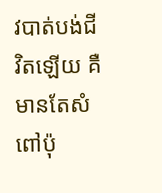វបាត់បង់ជីវិតឡើយ គឺមានតែសំពៅប៉ុ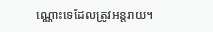ណ្ណោះទេដែលត្រូវអន្តរាយ។